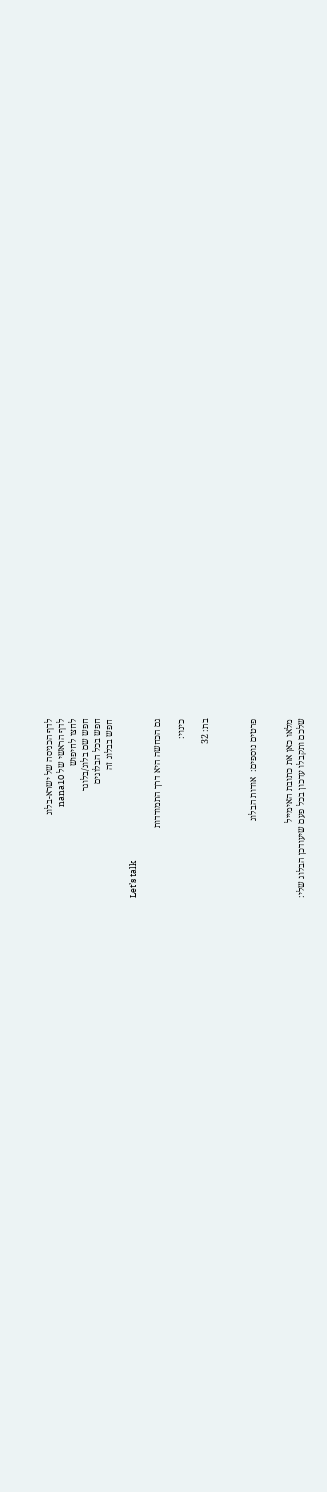לדף הכניסה של ישרא-בלוג
לדף הראשי של nana10
לחצו לחיפוש
חפש שם בלוג/בלוגר
חפש בכל הבלוגים
חפש בבלוג זה

Let’s talk

גם הכחשה היא דרך התמודדות

כינוי:

בת: 32



פרטים נוספים:  אודות הבלוג


מלאו כאן את כתובת האימייל
שלכם ותקבלו עדכון בכל פעם שיעודכן הבלוג שלי: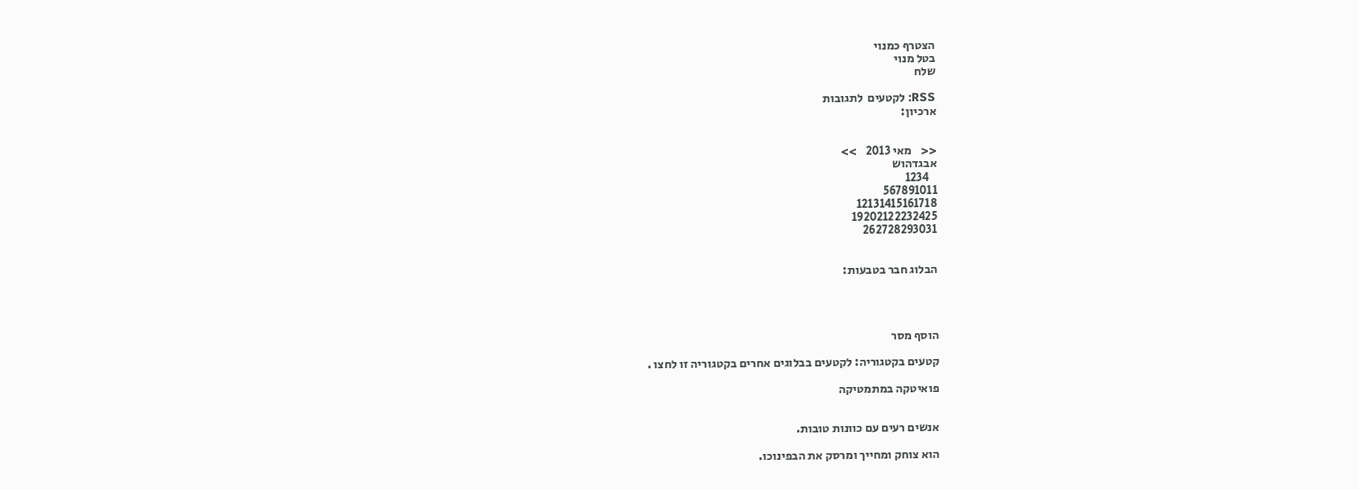הצטרף כמנוי
בטל מנוי
שלח

RSS: לקטעים  לתגובות
ארכיון:


<<    מאי 2013    >>
אבגדהוש
   1234
567891011
12131415161718
19202122232425
262728293031


הבלוג חבר בטבעות:




הוסף מסר

קטעים בקטגוריה: לקטעים בבלוגים אחרים בקטגוריה זו לחצו .

פואיטקה במתמטיקה


אנשים רעים עם כוונות טובות.

הוא צוחק ומחייך ומרסק את הבפינוכו.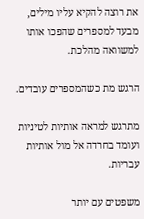את רוצה להקיא עליו מילים, מבעד למספרים שהפכו אותו למשוואה מהלכת.

הרגש מת כשהמספרים עובדים.

מתרגש למראה אותיות לטיניות ועומד בחרדה אל מול אותיות עבריות.

משפטים עם יותר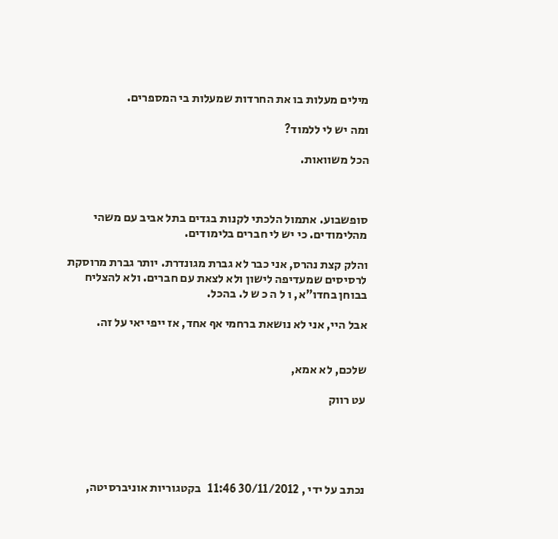מילים מעלות בו את החרדות שמעלות בי המספרים.

ומה יש לי ללמוד?

הכל משוואות.



סופשבוע. אתמול הלכתי לקנות בגדים בתל אביב עם משהי מהלימודים. כי יש לי חברים בלימודים.

והלק קצת נהרס, אני כבר לא גברת מגונדרת. יותר גברת מרוסקת לרסיסים שמעדיפה לישון ולא לצאת עם חברים. ולא להצליח בבוחן בחדו"א, ו ל ה כ ש ל. בהכל.

אבל היי, אני לא נושאת ברחמי אף אחד, אז ייפי יאי על זה.


שלכם, לא אמא,

עט רווק





נכתב על ידי , 30/11/2012 11:46   בקטגוריות אוניברסיטה,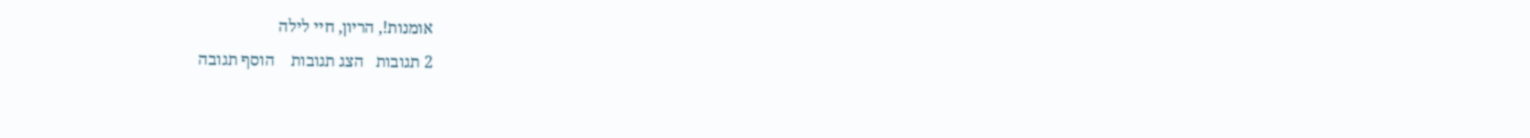אומנות!, הריון, חיי לילה
2 תגובות   הצג תגובות    הוסף תגובה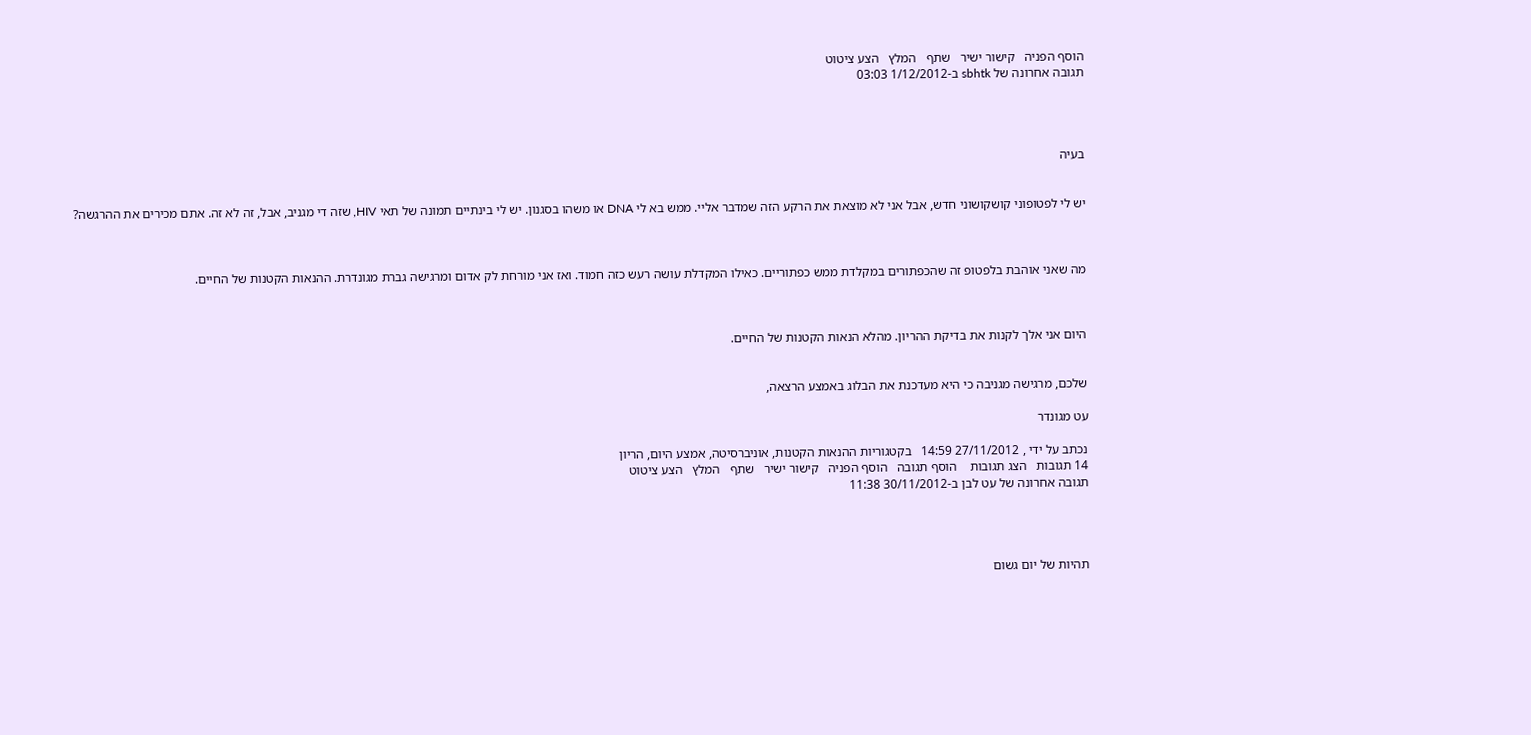הוסף הפניה   קישור ישיר   שתף   המלץ   הצע ציטוט
תגובה אחרונה של sbhtk ב-1/12/2012 03:03




בעיה


יש לי לפטופוני קושקושוני חדש, אבל אני לא מוצאת את הרקע הזה שמדבר אליי. ממש בא לי DNA או משהו בסגנון. יש לי בינתיים תמונה של תאי HIV, שזה די מגניב, אבל, זה לא זה. אתם מכירים את ההרגשה?



מה שאני אוהבת בלפטופ זה שהכפתורים במקלדת ממש כפתוריים. כאילו המקדלת עושה רעש כזה חמוד. ואז אני מורחת לק אדום ומרגישה גברת מגונדרת. ההנאות הקטנות של החיים.



היום אני אלך לקנות את בדיקת ההריון. מהלא הנאות הקטנות של החיים.


שלכם, מרגישה מגניבה כי היא מעדכנת את הבלוג באמצע הרצאה,

עט מגונדר

נכתב על ידי , 27/11/2012 14:59   בקטגוריות ההנאות הקטנות, אוניברסיטה, אמצע היום, הריון
14 תגובות   הצג תגובות    הוסף תגובה   הוסף הפניה   קישור ישיר   שתף   המלץ   הצע ציטוט
תגובה אחרונה של עט לבן ב-30/11/2012 11:38




תהיות של יום גשום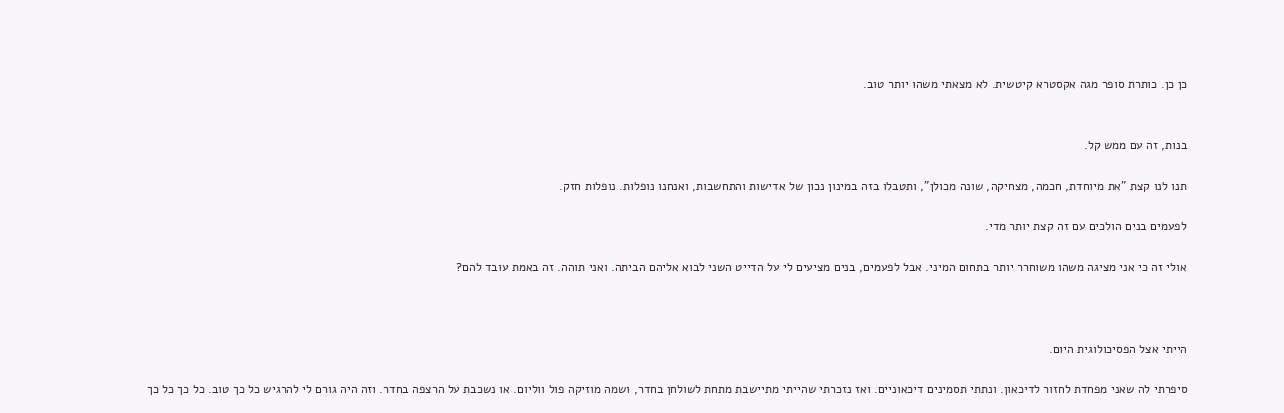כן כן. כותרת סופר מגה אקסטרא קיטשית. לא מצאתי משהו יותר טוב.


בנות, זה עם ממש קל.

תנו לנו קצת "את מיוחדת, חכמה, מצחיקה, שונה מכולן", ותטבלו בזה במינון נכון של אדישות והתחשבות, ואנחנו נופלות. נופלות חזק.

לפעמים בנים הולכים עם זה קצת יותר מדי.

אולי זה כי אני מציגה משהו משוחרר יותר בתחום המיני. אבל לפעמים, בנים מציעים לי על הדייט השני לבוא אליהם הביתה. ואני תוהה. זה באמת עובד להם?



הייתי אצל הפסיכולוגית היום.

סיפרתי לה שאני מפחדת לחזור לדיכאון. ונתתי תסמינים דיכאוניים. ואז נזכרתי שהייתי מתיישבת מתחת לשולחן בחדר, ושמה מוזיקה פול ווליום. או נשכבת על הרצפה בחדר. וזה היה גורם לי להרגיש כל כך טוב. כל כך כל כך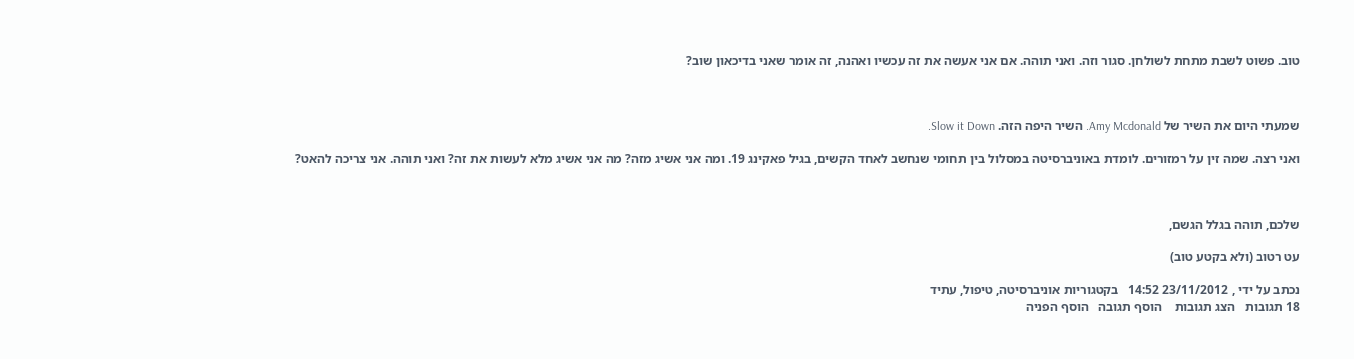טוב. פשוט לשבת מתחת לשולחן. סגור וזה. ואני תוהה. אם אני אעשה את זה עכשיו ואהנה, זה אומר שאני בדיכאון שוב?



שמעתי היום את השיר של Amy Mcdonald. השיר היפה הזה. Slow it Down.

ואני רצה. שמה זין על רמזורים. לומדת באוניברסיטה במסלול בין תחומי שנחשב לאחד הקשים, בגיל פאקינג 19. ומה אני אשיג מזה? מה אני אשיג מלא לעשות את זה? ואני תוהה. אני צריכה להאט?



שלכם, תוהה בגלל הגשם,

עט רטוב (ולא בקטע טוב)

נכתב על ידי , 23/11/2012 14:52   בקטגוריות אוניברסיטה, טיפול, עתיד
18 תגובות   הצג תגובות    הוסף תגובה   הוסף הפניה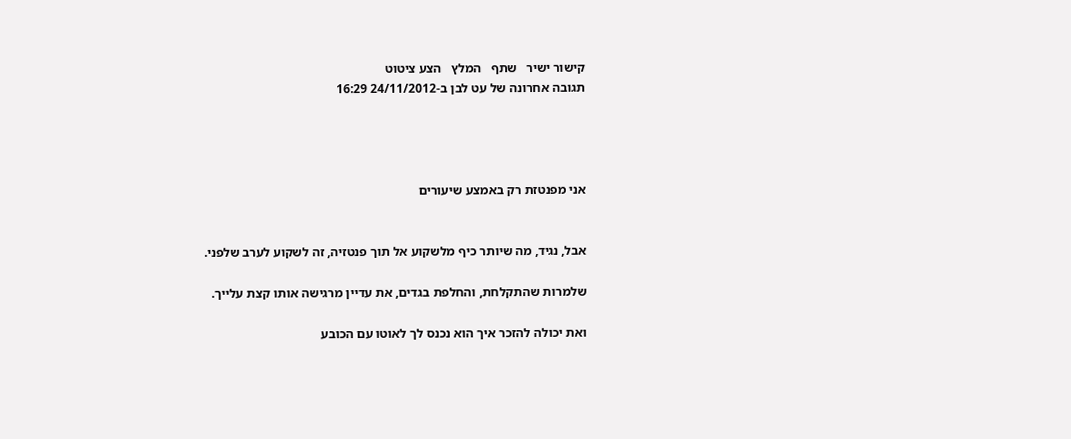קישור ישיר   שתף   המלץ   הצע ציטוט
תגובה אחרונה של עט לבן ב-24/11/2012 16:29




אני מפנטזת רק באמצע שיעורים


אבל, נגיד, מה שיותר כיף מלשקוע אל תוך פנטזיה, זה לשקוע לערב שלפני.

שלמרות שהתקלחת, והחלפת בגדים, את עדיין מרגישה אותו קצת עלייך.

ואת יכולה להזכר איך הוא נכנס לך לאוטו עם הכובע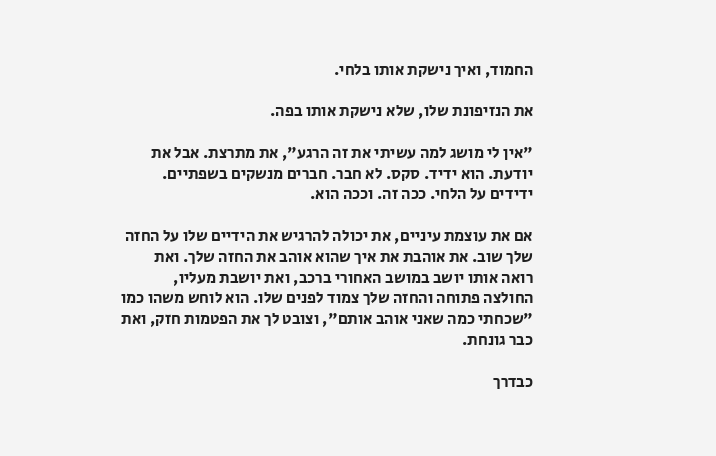החמוד, ואיך נישקת אותו בלחי.

את הנזיפונת שלו, שלא נישקת אותו בפה.

"אין לי מושג למה עשיתי את זה הרגע", את מתרצת. אבל את יודעת. הוא ידיד. סקס. לא חבר. חברים מנשקים בשפתיים. ידידים על הלחי. ככה זה. וככה הוא.

אם את עוצמת עיניים, את יכולה להרגיש את הידיים שלו על החזה שלך שוב. את אוהבת את איך שהוא אוהב את החזה שלך. ואת רואה אותו יושב במושב האחורי ברכב, ואת יושבת מעליו, החולצה פתוחה והחזה שלך צמוד לפנים שלו. הוא לוחש משהו כמו "שכחתי כמה שאני אוהב אותם", וצובט לך את הפטמות חזק, ואת כבר גונחת.

כבדרך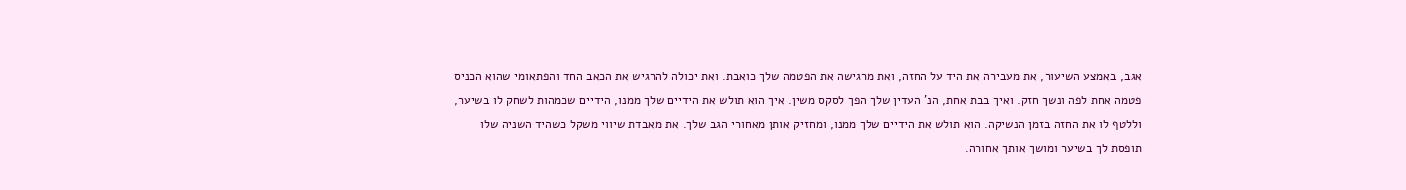אגב, באמצע השיעור, את מעבירה את היד על החזה, ואת מרגישה את הפטמה שלך כואבת. ואת יכולה להרגיש את הכאב החד והפתאומי שהוא הכניס פטמה אחת לפה ונשך חזק. ואיך בבת אחת, הנ' העדין שלך הפך לסקס משין. איך הוא תולש את הידיים שלך ממנו, הידיים שכמהות לשחק לו בשיער, וללטף לו את החזה בזמן הנשיקה. הוא תולש את הידיים שלך ממנו, ומחזיק אותן מאחורי הגב שלך. את מאבדת שיווי משקל כשהיד השניה שלו תופסת לך בשיער ומושך אותך אחורה.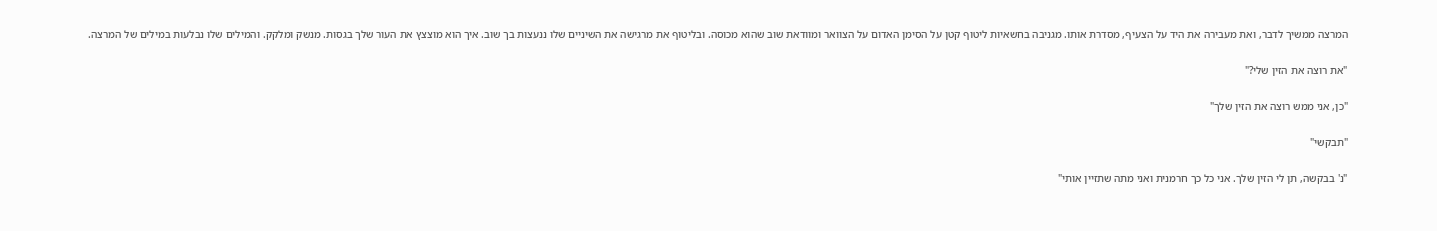המרצה ממשיך לדבר, ואת מעבירה את היד על הצעיף, מסדרת אותו. מגניבה בחשאיות ליטוף קטן על הסימן האדום על הצוואר ומוודאת שוב שהוא מכוסה. ובליטוף את מרגישה את השיניים שלו ננעצות בך שוב. איך הוא מוצצץ את העור שלך בגסות. מנשק ומלקק. והמילים שלו נבלעות במילים של המרצה.

"את רוצה את הזין שלי?"

"כן, אני ממש רוצה את הזין שלך"

"תבקשי"

"נ' בבקשה, תן לי הזין שלך. אני כל כך חרמנית ואני מתה שתזיין אותי"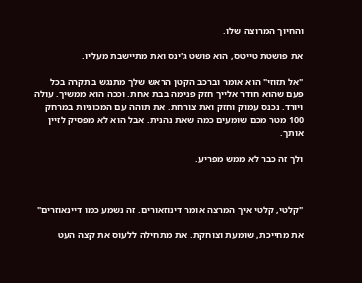והחיוך המרוצה שלו.

את פושטת טייטס, הוא פושט ג'ינס ואת מתיישבת מעליו.

"אל תזוזי" הוא אומר וברכב הקטן הראש שלך מתנגש בתקרה בכל פעם שהוא חודר אלייך חזק פנימה בבת אחת. וככה הוא ממשיך. עולה ויורד. נכנס עמוק וחזק ואת צורחת. את תוהה עם המכוניות במרחק 100 מטר מכם שומעים כמה שאת נהנית. אבל הוא לא מפסיק לזיין אותך.

ולך זה כבר לא ממש מפריע.



"קלטי, קלטי איך המרצה אומר דינוזאורים. זה נשמע כמו דיינאוזרים"

את מחייכת, שומעת וצוחקת. את מתחילה ללעוס את קצה העט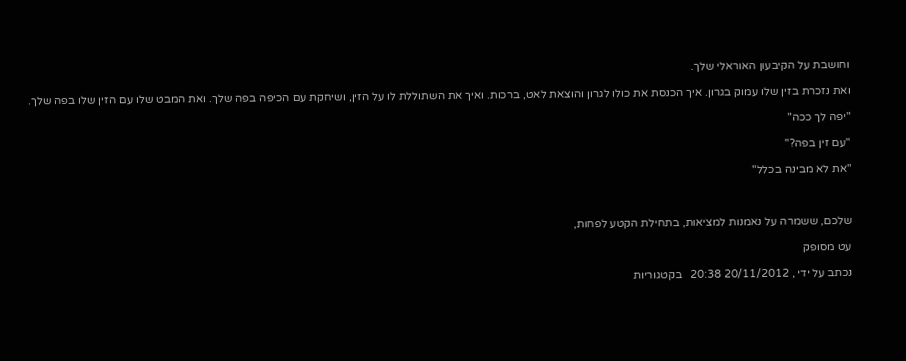וחושבת על הקיבעון האוראלי שלך.

ואת נזכרת בזין שלו עמוק בגרון. איך הכנסת את כולו לגרון והוצאת לאט, ברכות. ואיך את השתוללת לו על הזין, ושיחקת עם הכיפה בפה שלך. ואת המבט שלו עם הזין שלו בפה שלך.

"יפה לך ככה"

"עם זין בפה?"

"את לא מבינה בכלל"



שלכם, ששמרה על נאמנות למציאות, בתחילת הקטע לפחות,

עט מסופק

נכתב על ידי , 20/11/2012 20:38   בקטגוריות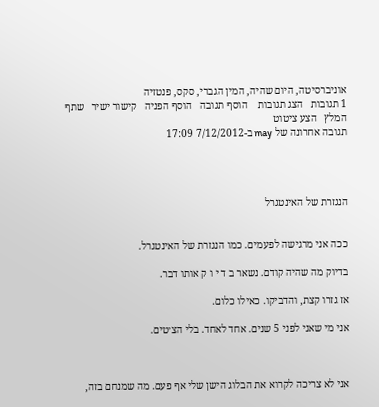אוניברסיטה, היום שהיה, המין הגברי, סקס, פנטזיה
1 תגובות   הצג תגובות    הוסף תגובה   הוסף הפניה   קישור ישיר   שתף   המלץ   הצע ציטוט
תגובה אחרונה של may ב-7/12/2012 17:09




הנגזרת של האינטגרל


ככה אני מרגישה לפעמים. כמו הנגזרת של האינטגרל.

בדיוק מה שהיה קודם. נשאר ב ד י ו ק אותו דבר.

אז גזרו קצת, והדביקו. כאילו כלום.

אני מי שאני לפני 5 שנים. אחד לאחד. בלי הצ׳טים.



אני לא צריכה לקרוא את הבלוג הישן שלי אף פעם. מה שמנחם בזה,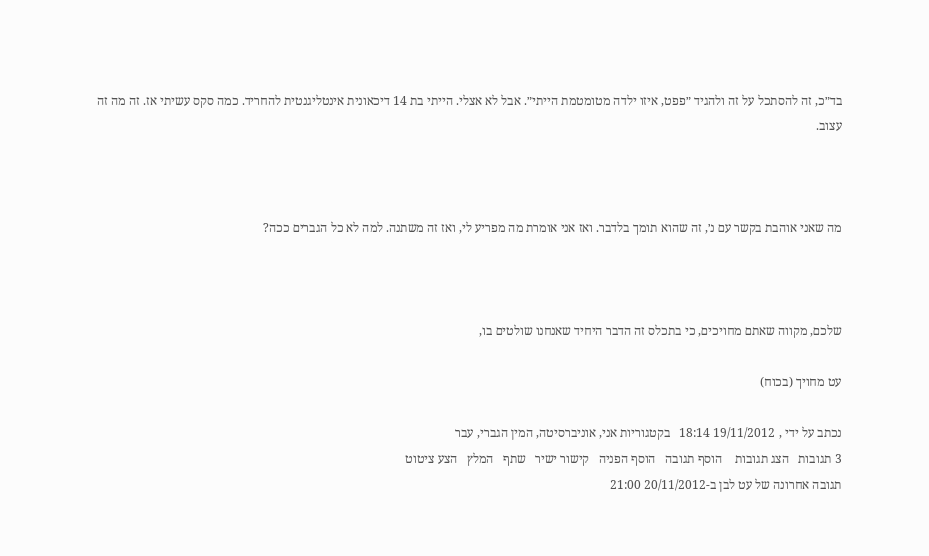בד״כ, זה להסתכל על זה ולהגיד ״פפט, איזו ילדה מטומטמת הייתי״. אבל לא אצלי. הייתי בת 14 דיכאונית אינטליגנטית להחריד. כמה סקס עשיתי אז. זה מה זה עצוב.



מה שאני אוהבת בקשר עם נ׳, זה שהוא תומך בלדבר. ואז אני אומרת מה מפריע לי, ואז זה משתנה. למה לא כל הגברים ככה?



שלכם, מקווה שאתם מחויכים, כי בתכלס זה הדבר היחיד שאנחנו שולטים בו,

עט מחויך (בכוח)

נכתב על ידי , 19/11/2012 18:14   בקטגוריות אני, אוניברסיטה, המין הגברי, עבר
3 תגובות   הצג תגובות    הוסף תגובה   הוסף הפניה   קישור ישיר   שתף   המלץ   הצע ציטוט
תגובה אחרונה של עט לבן ב-20/11/2012 21:00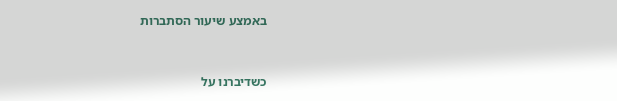באמצע שיעור הסתברות


כשדיברנו על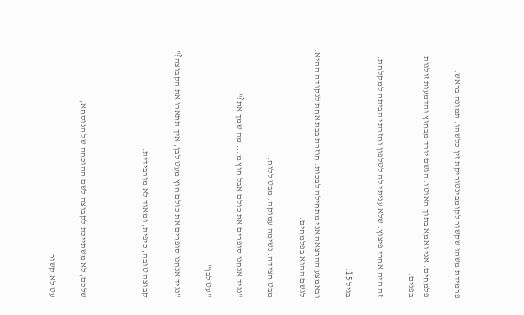פרמידת משהו שקשור לקומבינטוריקת זין כלשהו. תמונה בראש.

פלמחים. אני ואמא בתוך האוטו. הגשם יורד מבחוץ והדמעות זולגות בפנים.

זה היה אחרי פיצוץ. שלא עניתי לה לטלפון וחזרתי הביתה למקלחת.

בגיל 15.

ובאמצע ההרצאה אני מתחילה לבכות. חוזרת בבת אחת לנקודה ההיא. לגשם ההוא בפלמחים.

מבט הצידה. נשימה עמוקה. מבט ללוח.

"נגיד אנחנו סופרים את כולם אבל חוץ מ... מה שמך את?"

"עט לבן"

"נגיד אנחנו סופרים את כולם חוץ מעט לבן, איך תתארו את הקבוצה?"

קבוצה טובה, כיפית, ומאוד לא מורבידית.



שלכם, לא משתייכת לקבוצה לשם ההוכחה של הנוסחא,

עט לא קשור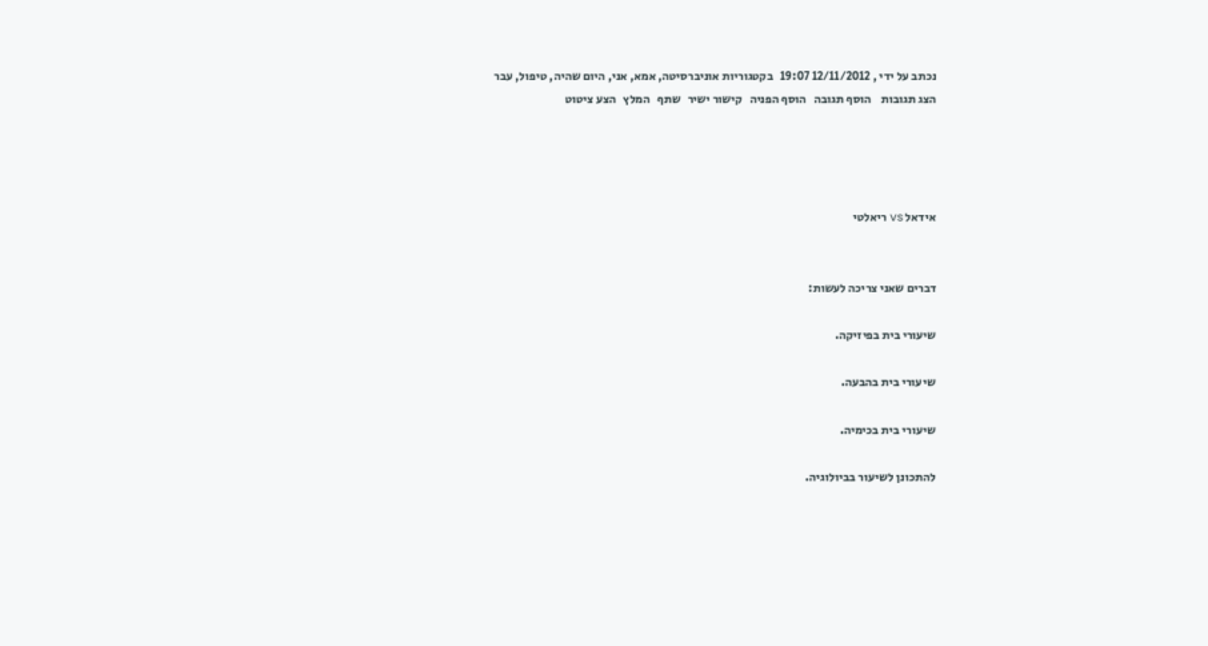נכתב על ידי , 12/11/2012 19:07   בקטגוריות אוניברסיטה, אמא, אני, היום שהיה, טיפול, עבר
הצג תגובות    הוסף תגובה   הוסף הפניה   קישור ישיר   שתף   המלץ   הצע ציטוט




אידאל vs ריאלטי


דברים שאני צריכה לעשות:

שיעורי בית בפיזיקה.

שיעורי בית בהבעה.

שיעורי בית בכימיה.

להתכונן לשיעור בביולוגיה.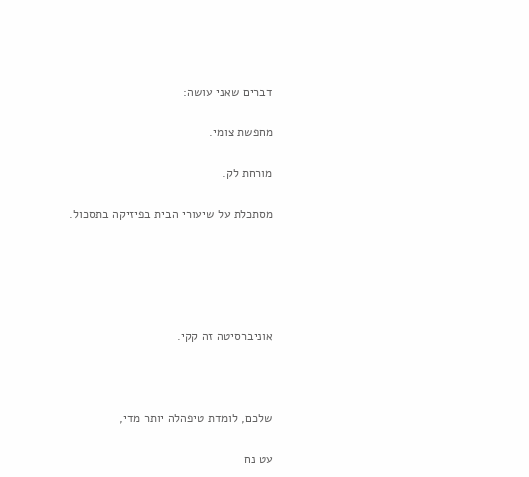דברים שאני עושה:

מחפשת צומי.

מורחת לק.

מסתכלת על שיעורי הבית בפיזיקה בתסכול.





אוניברסיטה זה קקי.



שלכם, לומדת טיפהלה יותר מדי,

עט נח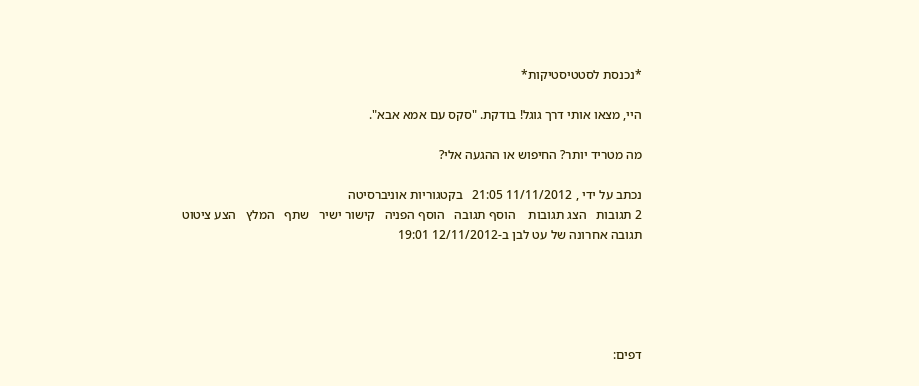*נכנסת לסטטיסטיקות*

היי, מצאו אותי דרך גוגל! בודקת. "סקס עם אמא אבא".

מה מטריד יותר? החיפוש או ההגעה אלי?

נכתב על ידי , 11/11/2012 21:05   בקטגוריות אוניברסיטה
2 תגובות   הצג תגובות    הוסף תגובה   הוסף הפניה   קישור ישיר   שתף   המלץ   הצע ציטוט
תגובה אחרונה של עט לבן ב-12/11/2012 19:01





דפים: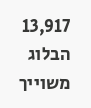13,917
הבלוג משוייך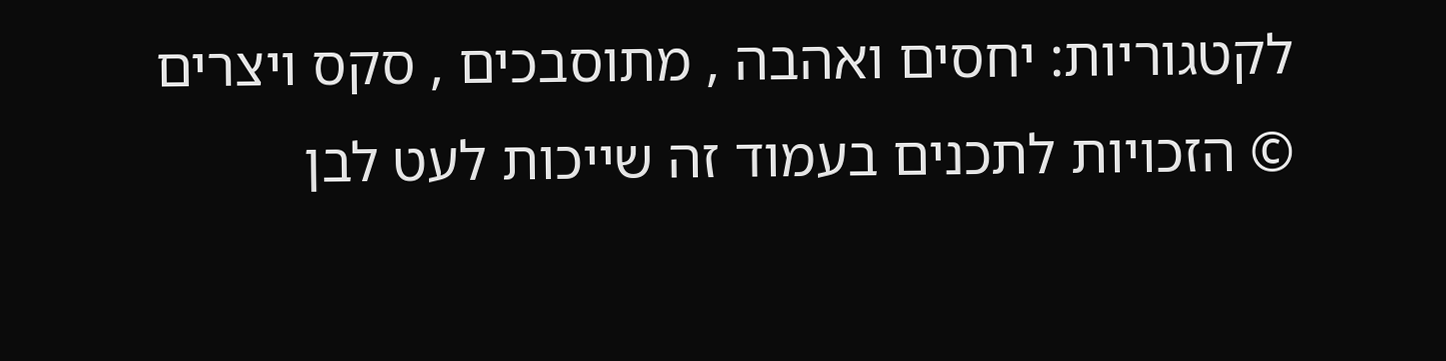לקטגוריות: יחסים ואהבה , מתוסבכים , סקס ויצרים
© הזכויות לתכנים בעמוד זה שייכות לעט לבן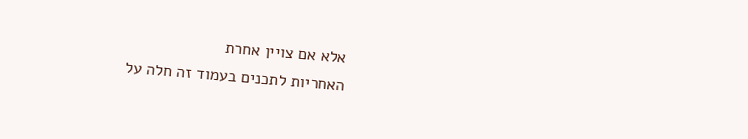אלא אם צויין אחרת
האחריות לתכנים בעמוד זה חלה על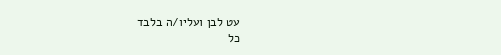עט לבן ועליו/ה בלבד
כל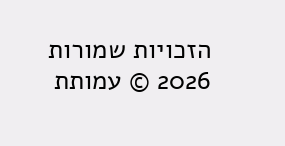הזכויות שמורות 2026 © עמותת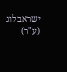ישראבלוג (ע"ר)